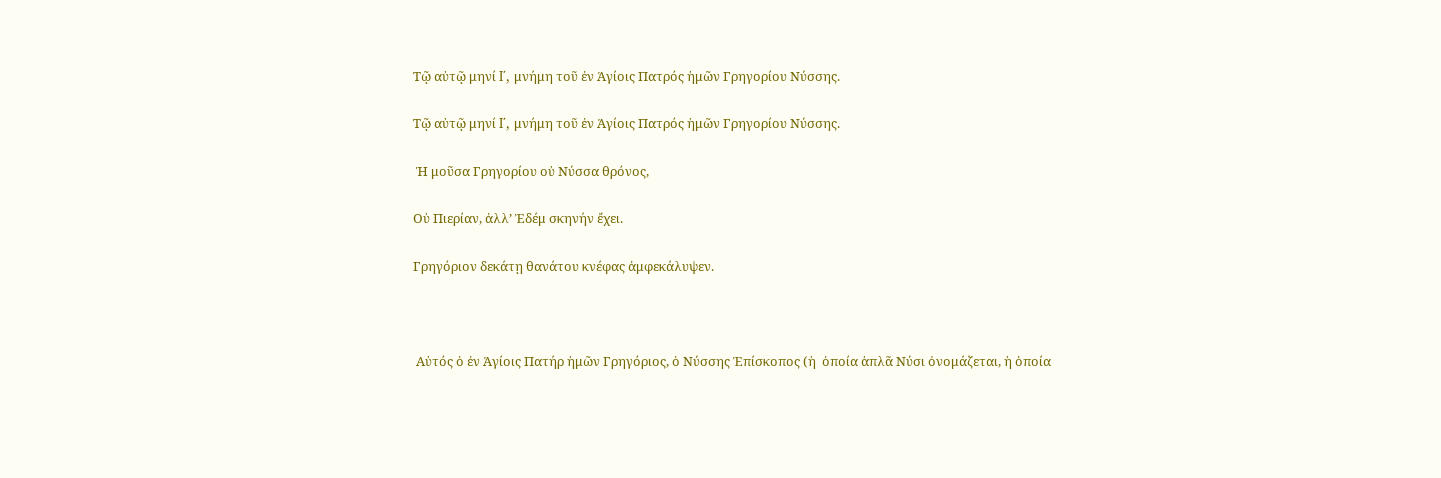Τῷ αὐτῷ μηνί I΄, μνήμη τοῦ ἐν Ἁγίοις Πατρός ἡμῶν Γρηγορίου Νύσσης.

Τῷ αὐτῷ μηνί I΄, μνήμη τοῦ ἐν Ἁγίοις Πατρός ἡμῶν Γρηγορίου Νύσσης.

 Ἡ μοῦσα Γρηγορίου οὐ Νύσσα θρόνος,

Οὐ Πιερίαν, ἀλλ’ Ἐδέμ σκηνήν ἔχει.

Γρηγόριον δεκάτῃ θανάτου κνέφας ἀμφεκάλυψεν.



 Αὐτός ὁ ἐν Ἁγίοις Πατήρ ἡμῶν Γρηγόριος, ὁ Νύσσης Ἐπίσκοπος (ἡ  ὁποία ἁπλᾶ Νύσι ὀνομάζεται, ἡ ὁποία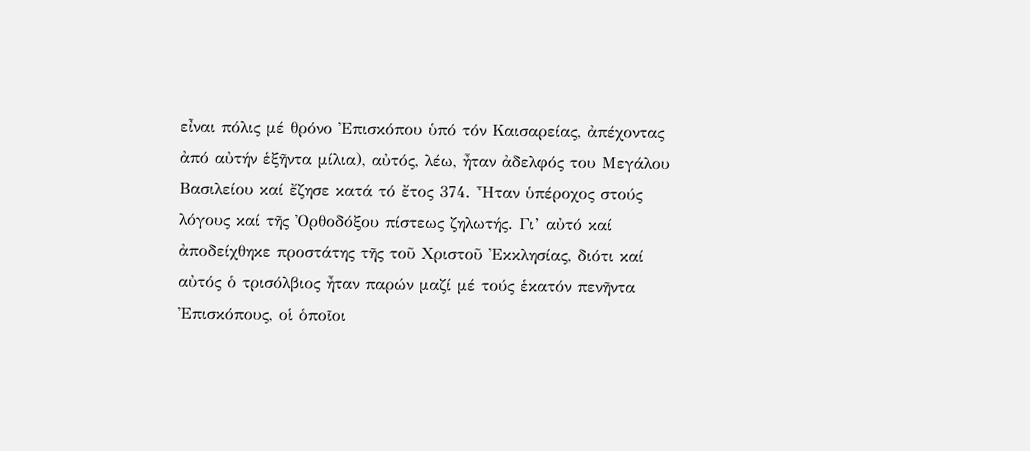εἶναι πόλις μέ θρόνο Ἐπισκόπου ὑπό τόν Καισαρείας, ἀπέχοντας ἀπό αὐτήν ἑξῆντα μίλια), αὐτός, λέω, ἦταν ἀδελφός του Μεγάλου Βασιλείου καί ἔζησε κατά τό ἔτος 374. Ἦταν ὑπέροχος στούς λόγους καί τῆς Ὀρθοδόξου πίστεως ζηλωτής. Γι’ αὐτό καί ἀποδείχθηκε προστάτης τῆς τοῦ Χριστοῦ Ἐκκλησίας, διότι καί αὐτός ὁ τρισόλβιος ἦταν παρών μαζί μέ τούς ἑκατόν πενῆντα Ἐπισκόπους, οἱ ὁποῖοι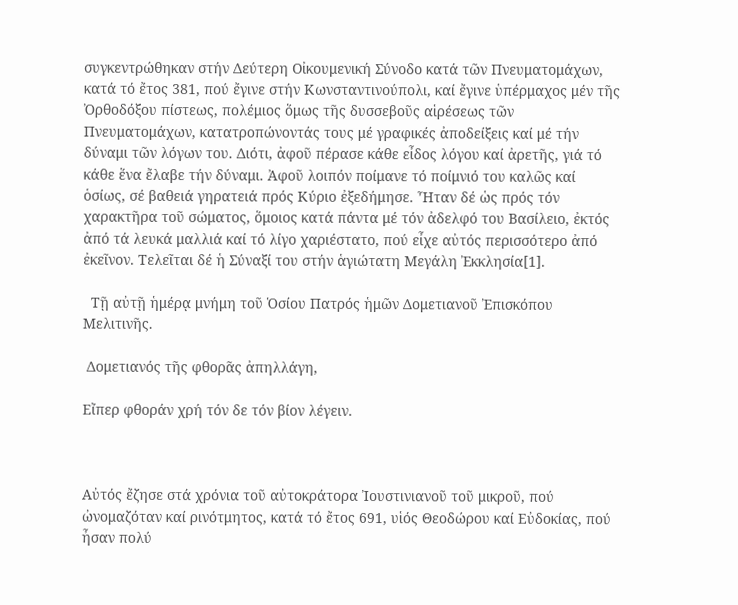συγκεντρώθηκαν στήν Δεύτερη Οἰκουμενική Σύνοδο κατά τῶν Πνευματομάχων, κατά τό ἔτος 381, πού ἔγινε στήν Κωνσταντινούπολι, καί ἔγινε ὑπέρμαχος μέν τῆς Ὀρθοδόξου πίστεως, πολέμιος ὅμως τῆς δυσσεβοῦς αἱρέσεως τῶν Πνευματομάχων, κατατροπώνοντάς τους μέ γραφικές ἀποδείξεις καί μέ τήν δύναμι τῶν λόγων του. Διότι, ἀφοῦ πέρασε κάθε εἶδος λόγου καί ἀρετῆς, γιά τό κάθε ἕνα ἔλαβε τήν δύναμι. Ἀφοῦ λοιπόν ποίμανε τό ποίμνιό του καλῶς καί ὁσίως, σέ βαθειά γηρατειά πρός Κύριο ἐξεδήμησε. Ἦταν δέ ὡς πρός τόν χαρακτῆρα τοῦ σώματος, ὅμοιος κατά πάντα μέ τόν ἀδελφό του Βασίλειο, ἐκτός ἀπό τά λευκά μαλλιά καί τό λίγο χαριέστατο, πού εἶχε αὐτός περισσότερο ἀπό ἐκεῖνον. Τελεῖται δέ ἡ Σύναξί του στήν ἁγιώτατη Μεγάλη Ἐκκλησία[1].

  Τῇ αὐτῇ ἡμέρᾳ μνήμη τοῦ Ὁσίου Πατρός ἡμῶν Δομετιανοῦ Ἐπισκόπου Μελιτινῆς.

 Δομετιανός τῆς φθορᾶς ἀπηλλάγη,

Εἴπερ φθοράν χρή τόν δε τόν βίον λέγειν.



Αὐτός ἔζησε στά χρόνια τοῦ αὐτοκράτορα Ἰουστινιανοῦ τοῦ μικροῦ, πού ὠνομαζόταν καί ρινότμητος, κατά τό ἔτος 691, υἱός Θεοδώρου καί Εὐδοκίας, πού ἦσαν πολύ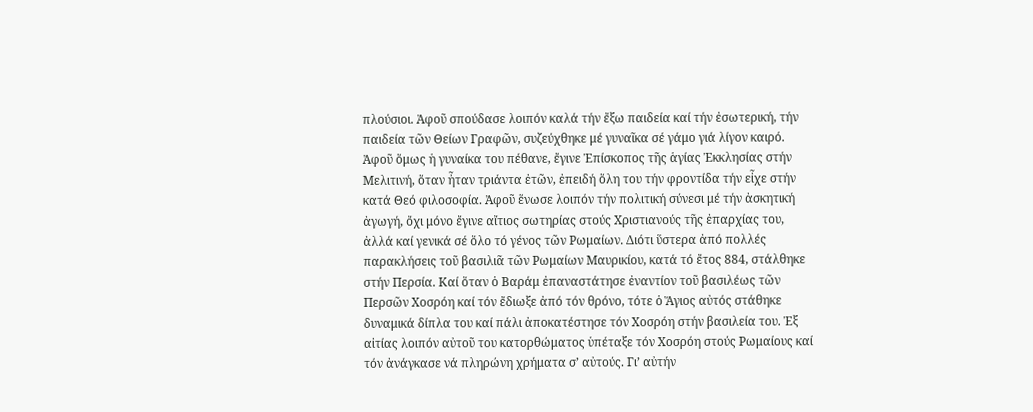πλούσιοι. Ἀφοῦ σπούδασε λοιπόν καλά τήν ἔξω παιδεία καί τήν ἐσωτερική, τήν παιδεία τῶν Θείων Γραφῶν, συζεύχθηκε μέ γυναῖκα σέ γάμο γιά λίγον καιρό. Ἀφοῦ ὅμως ἡ γυναίκα του πέθανε, ἔγινε Ἐπίσκοπος τῆς ἁγίας Ἐκκλησίας στήν Μελιτινή, ὅταν ἦταν τριάντα ἐτῶν, ἐπειδή ὅλη του τήν φροντίδα τήν εἶχε στήν κατά Θεό φιλοσοφία. Ἀφοῦ ἕνωσε λοιπόν τήν πολιτική σύνεσι μέ τήν ἀσκητική ἀγωγή, ὄχι μόνο ἔγινε αἴτιος σωτηρίας στούς Χριστιανούς τῆς ἐπαρχίας του, ἀλλά καί γενικά σέ ὅλο τό γένος τῶν Ρωμαίων. Διότι ὕστερα ἀπό πολλές παρακλήσεις τοῦ βασιλιᾶ τῶν Ρωμαίων Μαυρικίου, κατά τό ἔτος 884, στάλθηκε στήν Περσία. Καί ὅταν ὁ Βαράμ ἐπαναστάτησε ἐναντίον τοῦ βασιλέως τῶν Περσῶν Χοσρόη καί τόν ἔδιωξε ἀπό τόν θρόνο, τότε ὁ Ἅγιος αὐτός στάθηκε δυναμικά δίπλα του καί πάλι ἀποκατέστησε τόν Χοσρόη στήν βασιλεία του. Ἐξ αἰτίας λοιπόν αὐτοῦ του κατορθώματος ὑπέταξε τόν Χοσρόη στούς Ρωμαίους καί τόν ἀνάγκασε νά πληρώνη χρήματα σ’ αὐτούς. Γι’ αὐτήν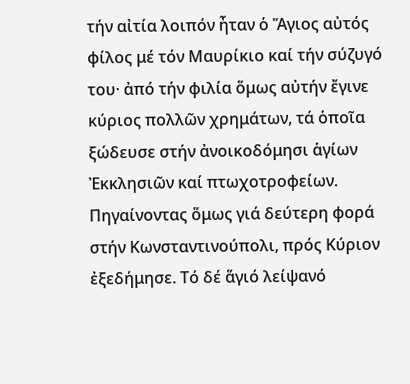τήν αἰτία λοιπόν ἦταν ὁ Ἅγιος αὐτός φίλος μέ τόν Μαυρίκιο καί τήν σύζυγό του· ἀπό τήν φιλία ὅμως αὐτήν ἔγινε κύριος πολλῶν χρημάτων, τά ὁποῖα ξώδευσε στήν ἀνοικοδόμησι ἁγίων Ἐκκλησιῶν καί πτωχοτροφείων. Πηγαίνοντας ὅμως γιά δεύτερη φορά στήν Κωνσταντινούπολι, πρός Κύριον ἐξεδήμησε. Τό δέ ἅγιό λείψανό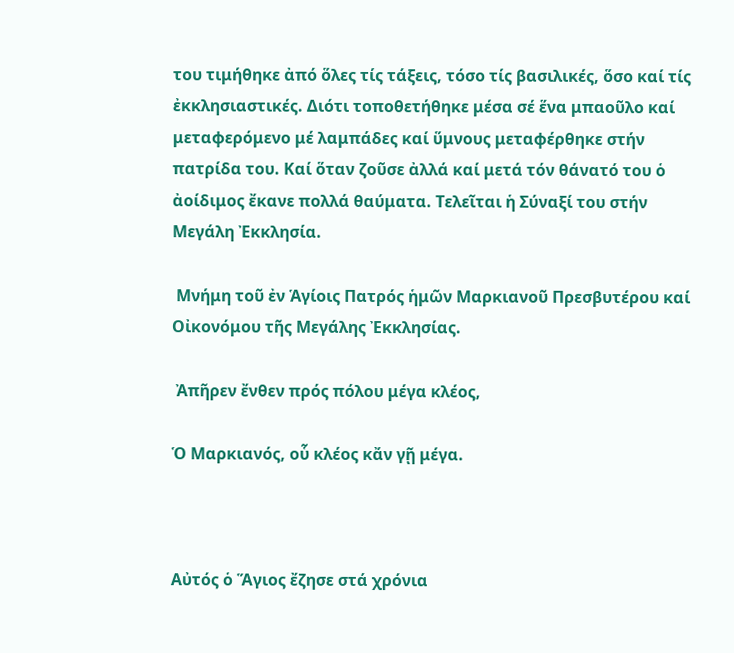του τιμήθηκε ἀπό ὅλες τίς τάξεις, τόσο τίς βασιλικές, ὅσο καί τίς ἐκκλησιαστικές. Διότι τοποθετήθηκε μέσα σέ ἕνα μπαοῦλο καί μεταφερόμενο μέ λαμπάδες καί ὕμνους μεταφέρθηκε στήν πατρίδα του. Καί ὅταν ζοῦσε ἀλλά καί μετά τόν θάνατό του ὁ ἀοίδιμος ἔκανε πολλά θαύματα. Τελεῖται ἡ Σύναξί του στήν Μεγάλη Ἐκκλησία.

 Μνήμη τοῦ ἐν Ἁγίοις Πατρός ἡμῶν Μαρκιανοῦ Πρεσβυτέρου καί Οἰκονόμου τῆς Μεγάλης Ἐκκλησίας.

 Ἀπῆρεν ἔνθεν πρός πόλου μέγα κλέος,

Ὁ Μαρκιανός, οὗ κλέος κἄν γῇ μέγα.



Αὐτός ὁ Ἅγιος ἔζησε στά χρόνια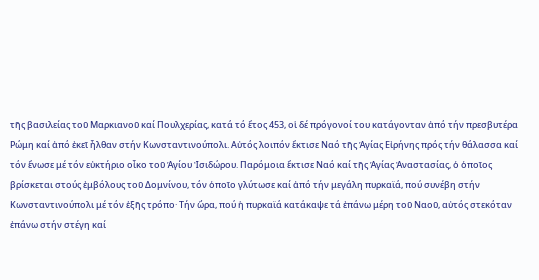τῆς βασιλείας τοῦ Μαρκιανοῦ καί Πουλχερίας, κατά τό ἔτος 453, οἱ δέ πρόγονοί του κατάγονταν ἀπό τήν πρεσβυτέρα Ρώμη καί ἀπό ἐκεῖ ἦλθαν στήν Κωνσταντινούπολι. Αὐτός λοιπόν ἔκτισε Ναό τῆς Ἁγίας Εἰρήνης πρός τήν θάλασσα καί τόν ἕνωσε μέ τόν εὐκτήριο οἶκο τοῦ Ἁγίου Ἰσιδώρου. Παρόμοια ἔκτισε Ναό καί τῆς Ἁγίας Ἀναστασίας, ὁ ὁποῖος βρίσκεται στούς ἐμβόλους τοῦ Δομνίνου, τόν ὁποῖο γλύτωσε καί ἀπό τήν μεγάλη πυρκαϊά, πού συνέβη στήν Κωνσταντινούπολι μέ τόν ἑξῆς τρόπο· Τήν ὥρα, πού ἡ πυρκαϊά κατάκαψε τά ἐπάνω μέρη τοῦ Ναοῦ, αὐτός στεκόταν ἐπάνω στήν στέγη καί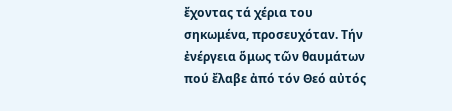ἔχοντας τά χέρια του σηκωμένα, προσευχόταν. Τήν ἐνέργεια ὅμως τῶν θαυμάτων πού ἔλαβε ἀπό τόν Θεό αὐτός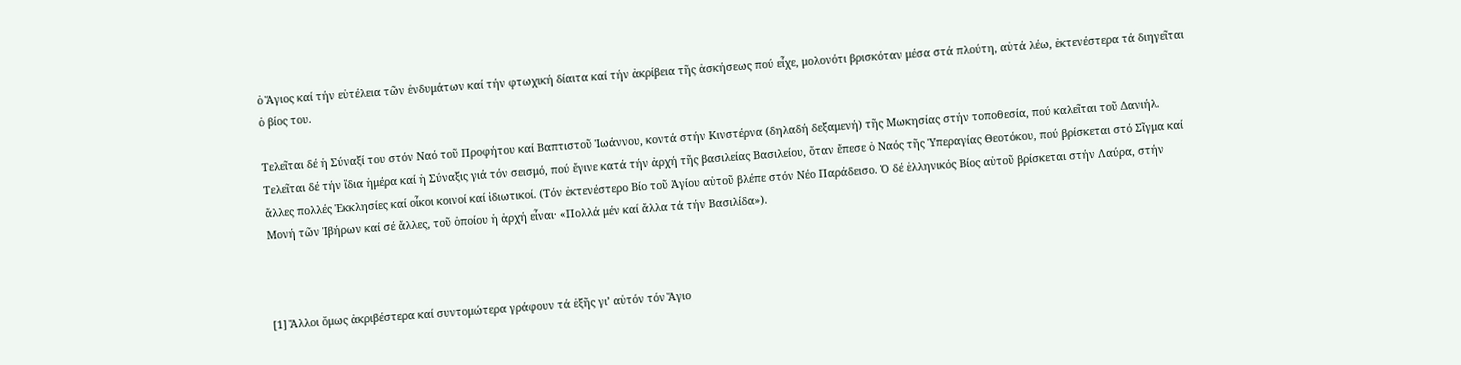ὁ Ἅγιος καί τήν εὐτέλεια τῶν ἐνδυμάτων καί τήν φτωχική δίαιτα καί τήν ἀκρίβεια τῆς ἀσκήσεως πού εἶχε, μολονότι βρισκόταν μέσα στά πλούτη, αὐτά λέω, ἐκτενέστερα τά διηγεῖται ὁ βίος του.

Τελεῖται δέ ἡ Σύναξί του στόν Ναό τοῦ Προφήτου καί Βαπτιστοῦ Ἰωάννου, κοντά στήν Κινστέρνα (δηλαδή δεξαμενή) τῆς Μωκησίας στήν τοποθεσία, πού καλεῖται τοῦ Δανιήλ. Τελεῖται δέ τήν ἴδια ἡμέρα καί ἡ Σύναξις γιά τόν σεισμό, πού ἔγινε κατά τήν ἀρχή τῆς βασιλείας Βασιλείου, ὅταν ἔπεσε ὁ Ναός τῆς Ὑπεραγίας Θεοτόκου, πού βρίσκεται στό Σῖγμα καί ἄλλες πολλές Ἐκκλησίες καί οἶκοι κοινοί καί ἰδιωτικοί. (Τόν ἐκτενέστερο Βίο τοῦ Ἁγίου αὐτοῦ βλέπε στόν Νέο Παράδεισο. Ὁ δέ ἑλληνικός Βίος αὐτοῦ βρίσκεται στήν Λαύρα, στήν Μονή τῶν Ἰβήρων καί σέ ἄλλες, τοῦ ὁποίου ἡ ἀρχή εἶναι· «Πολλά μέν καί ἄλλα τά τήν Βασιλίδα»).



[1] Ἄλλοι ὅμως ἀκριβέστερα καί συντομώτερα γράφουν τά ἑξῆς γι’ αὐτόν τόν Ἅγιο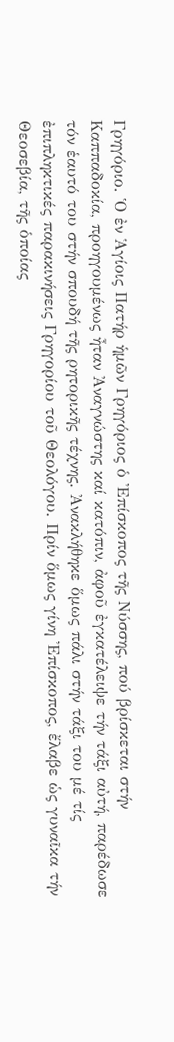Γρηγόριο. Ὁ ἐν Ἁγίοις Πατήρ ἡμῶν Γρηγόριος ὁ Ἐπίσκοπος τῆς Νύσσης, πού βρίσκεται στήν Καππαδοκία, προηγουμένως ἦταν Ἀναγνώστης καί κατόπιν, ἀφοῦ ἐγκατέλειψε τήν τάξι αὐτή, παρέδωσε τόν ἑαυτό του στήν σπουδή τῆς ρητορικῆς τέχνης. Ἀνακλήθηκε ὅμως πάλι στήν τάξι του μέ τίς ἐπιπληκτικές παρακινήσεις Γρηγορίου τοῦ Θεολόγου. Πρίν ὅμως γίνη Ἐπίσκοπος, ἔλαβε ὡς γυναῖκα τήν Θεοσεβία, τῆς ὁποίας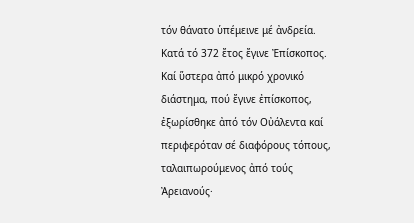τόν θάνατο ὑπέμεινε μέ ἀνδρεία. Κατά τό 372 ἔτος ἔγινε Ἐπίσκοπος. Καί ὕστερα ἀπό μικρό χρονικό διάστημα, πού ἔγινε ἐπίσκοπος, ἐξωρίσθηκε ἀπό τόν Οὐάλεντα καί περιφερόταν σέ διαφόρους τόπους, ταλαιπωρούμενος ἀπό τούς Ἀρειανούς·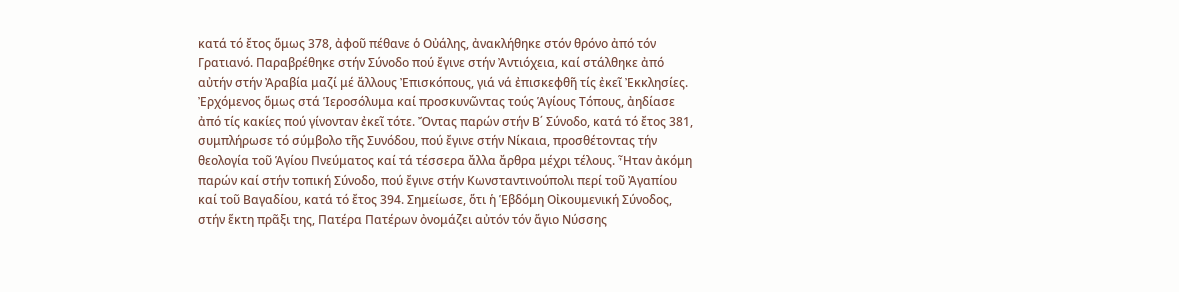κατά τό ἔτος ὅμως 378, ἀφοῦ πέθανε ὁ Οὐάλης, ἀνακλήθηκε στόν θρόνο ἀπό τόν Γρατιανό. Παραβρέθηκε στήν Σύνοδο πού ἔγινε στήν Ἀντιόχεια, καί στάλθηκε ἀπό αὐτήν στήν Ἀραβία μαζί μέ ἄλλους Ἐπισκόπους, γιά νά ἐπισκεφθῆ τίς ἐκεῖ Ἐκκλησίες. Ἐρχόμενος ὅμως στά Ἱεροσόλυμα καί προσκυνῶντας τούς Ἁγίους Τόπους, ἀηδίασε ἀπό τίς κακίες πού γίνονταν ἐκεῖ τότε. Ὄντας παρών στήν Β΄ Σύνοδο, κατά τό ἔτος 381, συμπλήρωσε τό σύμβολο τῆς Συνόδου, πού ἔγινε στήν Νίκαια, προσθέτοντας τήν θεολογία τοῦ Ἁγίου Πνεύματος καί τά τέσσερα ἄλλα ἄρθρα μέχρι τέλους. Ἦταν ἀκόμη παρών καί στήν τοπική Σύνοδο, πού ἔγινε στήν Κωνσταντινούπολι περί τοῦ Ἀγαπίου καί τοῦ Βαγαδίου, κατά τό ἔτος 394. Σημείωσε, ὅτι ἡ Ἑβδόμη Οἰκουμενική Σύνοδος, στήν ἕκτη πρᾶξι της, Πατέρα Πατέρων ὀνομάζει αὐτόν τόν ἅγιο Νύσσης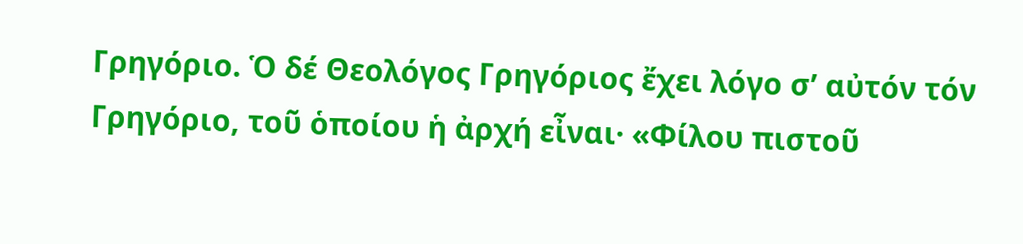Γρηγόριο. Ὁ δέ Θεολόγος Γρηγόριος ἔχει λόγο σ’ αὐτόν τόν Γρηγόριο, τοῦ ὁποίου ἡ ἀρχή εἶναι· «Φίλου πιστοῦ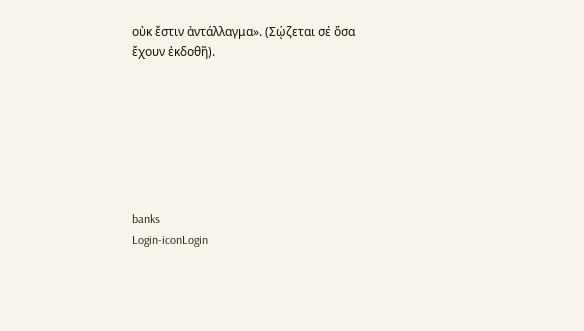οὐκ ἔστιν ἀντάλλαγμα». (Σῴζεται σέ ὅσα ἔχουν ἐκδοθῆ).







banks
Login-iconLogin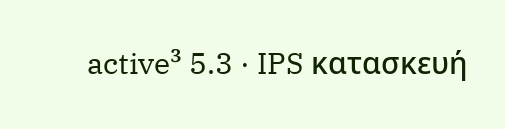active³ 5.3 · IPS κατασκευή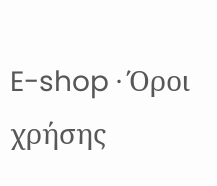E-shop · Όροι χρήσης